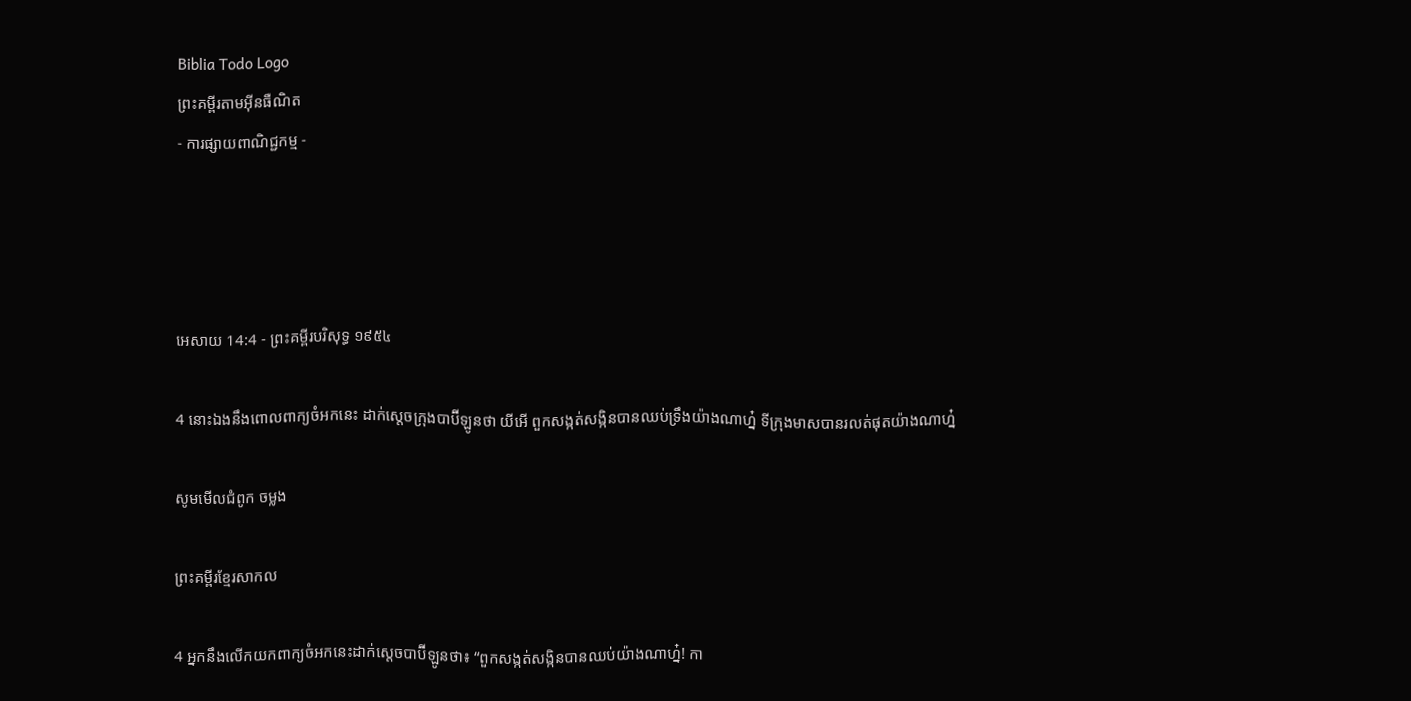Biblia Todo Logo
ព្រះគម្ពីរតាមអ៊ីនធឺណិត
- ការផ្សាយពាណិជ្ជកម្ម -




អេសាយ 14:4 - ព្រះគម្ពីរបរិសុទ្ធ ១៩៥៤

4 នោះឯងនឹងពោលពាក្យចំអកនេះ ដាក់ស្តេចក្រុងបាប៊ីឡូនថា យីអើ ពួកសង្កត់‌សង្កិនបានឈប់ទ្រឹងយ៉ាងណាហ្ន៎ ទីក្រុងមាសបានរលត់ផុតយ៉ាងណាហ្ន៎

សូមមើលជំពូក ចម្លង

ព្រះគម្ពីរខ្មែរសាកល

4 អ្នកនឹងលើកយកពាក្យចំអកនេះដាក់ស្ដេចបាប៊ីឡូនថា៖ “ពួកសង្កត់សង្កិនបានឈប់យ៉ាងណាហ្ន៎! កា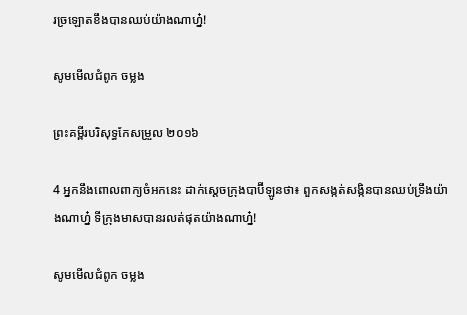រច្រឡោតខឹងបានឈប់យ៉ាងណាហ្ន៎!

សូមមើលជំពូក ចម្លង

ព្រះគម្ពីរបរិសុទ្ធកែសម្រួល ២០១៦

4 អ្នកនឹងពោលពាក្យចំអកនេះ ដាក់ស្តេចក្រុងបាប៊ី‌ឡូនថា៖ ពួកសង្កត់‌សង្កិនបានឈប់ទ្រឹងយ៉ាងណាហ្ន៎ ទីក្រុងមាសបានរលត់ផុតយ៉ាងណាហ្ន៎!

សូមមើលជំពូក ចម្លង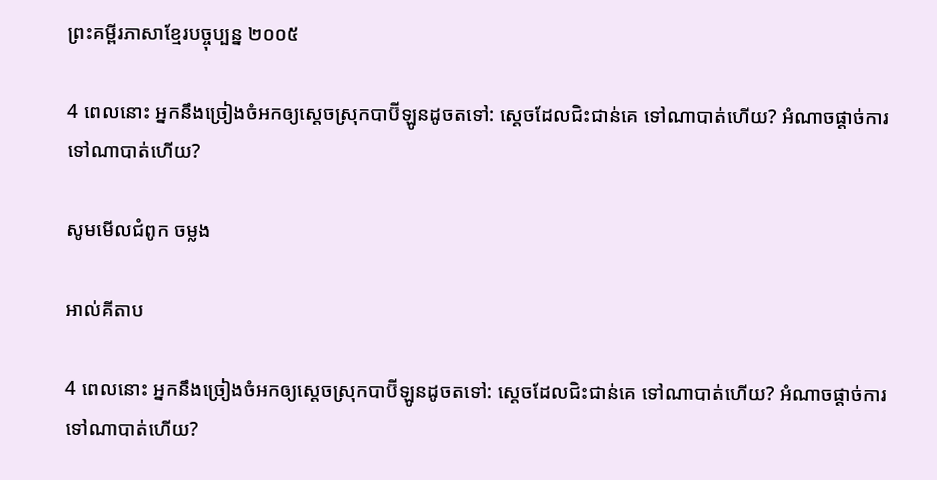ព្រះគម្ពីរភាសាខ្មែរបច្ចុប្បន្ន ២០០៥

4 ពេលនោះ អ្នកនឹងច្រៀងចំអកឲ្យស្ដេចស្រុកបាប៊ី‌ឡូនដូចតទៅ: ស្ដេចដែលជិះ‌ជាន់គេ ទៅណាបាត់ហើយ? អំណាចផ្ដាច់ការ ទៅណាបាត់ហើយ?

សូមមើលជំពូក ចម្លង

អាល់គីតាប

4 ពេលនោះ អ្នកនឹងច្រៀងចំអកឲ្យស្ដេចស្រុកបាប៊ី‌ឡូនដូចតទៅ: ស្ដេចដែលជិះ‌ជាន់គេ ទៅណាបាត់ហើយ? អំណាចផ្ដាច់ការ ទៅណាបាត់ហើយ?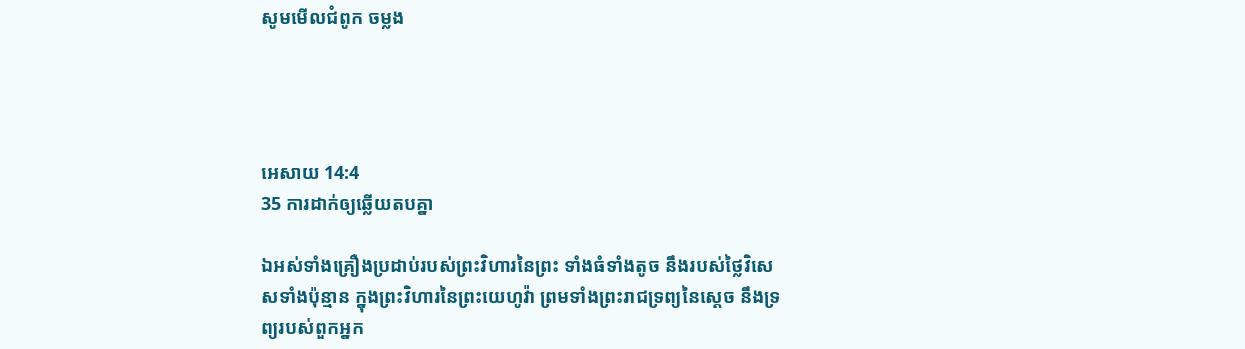សូមមើលជំពូក ចម្លង




អេសាយ 14:4
35 ការដាក់ឲ្យឆ្លើយតបគ្នា

ឯអស់ទាំងគ្រឿងប្រដាប់របស់ព្រះ‌វិហារនៃព្រះ ទាំងធំទាំងតូច នឹងរបស់ថ្លៃវិសេសទាំងប៉ុន្មាន ក្នុងព្រះ‌វិហារនៃព្រះ‌យេហូវ៉ា ព្រមទាំងព្រះ‌រាជ‌ទ្រព្យនៃស្តេច នឹងទ្រព្យរបស់ពួកអ្នក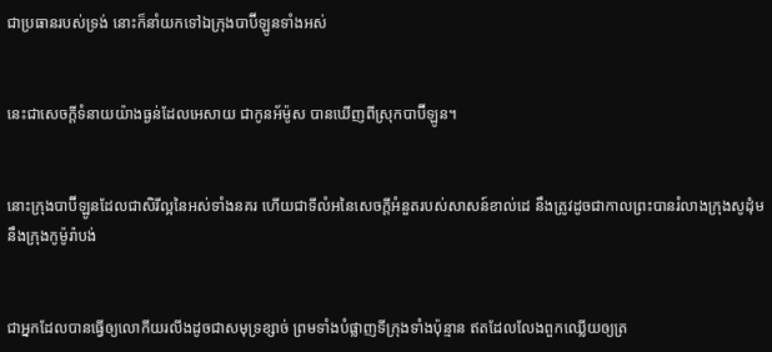ជាប្រធានរបស់ទ្រង់ នោះក៏នាំយកទៅឯក្រុងបាប៊ីឡូនទាំងអស់


នេះជាសេចក្ដីទំនាយយ៉ាងធ្ងន់ដែលអេសាយ ជាកូនអ័ម៉ូស បានឃើញពីស្រុកបាប៊ីឡូន។


នោះក្រុងបាប៊ីឡូនដែលជាសិរី‌ល្អនៃអស់ទាំងនគរ ហើយជាទីលំអនៃសេចក្ដីអំនួតរបស់សាសន៍ខាល់ដេ នឹងត្រូវដូចជាកាលព្រះបានរំលាងក្រុងសូដុំម នឹងក្រុងកូម៉ូរ៉ាបង់


ជាអ្នកដែលបានធ្វើឲ្យលោកីយរលីងដូចជាសមុទ្រខ្សាច់ ព្រមទាំងបំផ្លាញទីក្រុងទាំងប៉ុន្មាន ឥតដែលលែងពួកឈ្លើយឲ្យត្រ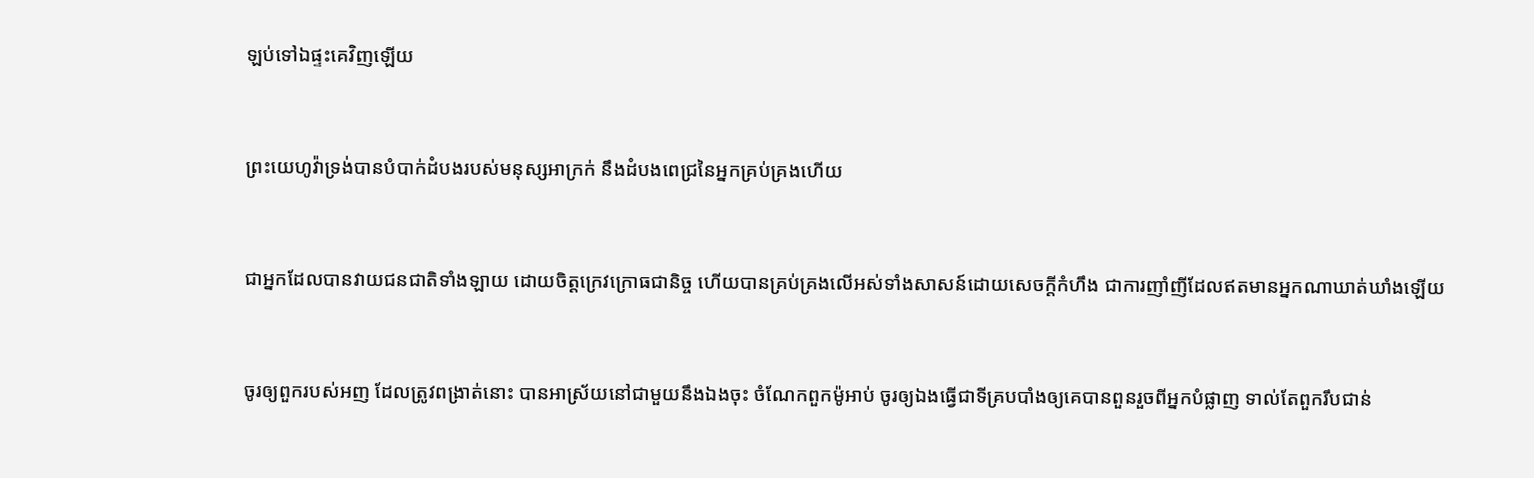ឡប់ទៅឯផ្ទះគេវិញឡើយ


ព្រះ‌យេហូវ៉ាទ្រង់បានបំបាក់ដំបងរបស់មនុស្សអាក្រក់ នឹងដំបងពេជ្រនៃអ្នកគ្រប់‌គ្រងហើយ


ជាអ្នកដែលបានវាយជន‌ជាតិទាំង‌ឡាយ ដោយចិត្តក្រេវ‌ក្រោធជានិច្ច ហើយបានគ្រប់‌គ្រងលើអស់ទាំងសាសន៍ដោយសេចក្ដីកំហឹង ជាការញាំ‌ញីដែលឥតមានអ្នកណាឃាត់‌ឃាំងឡើយ


ចូរឲ្យពួករបស់អញ ដែលត្រូវពង្រាត់នោះ បានអាស្រ័យនៅជាមួយនឹងឯងចុះ ចំណែកពួកម៉ូអាប់ ចូរឲ្យឯងធ្វើជាទីគ្របបាំងឲ្យគេបានពួនរួចពីអ្នកបំផ្លាញ ទាល់តែពួករឹប‌ជាន់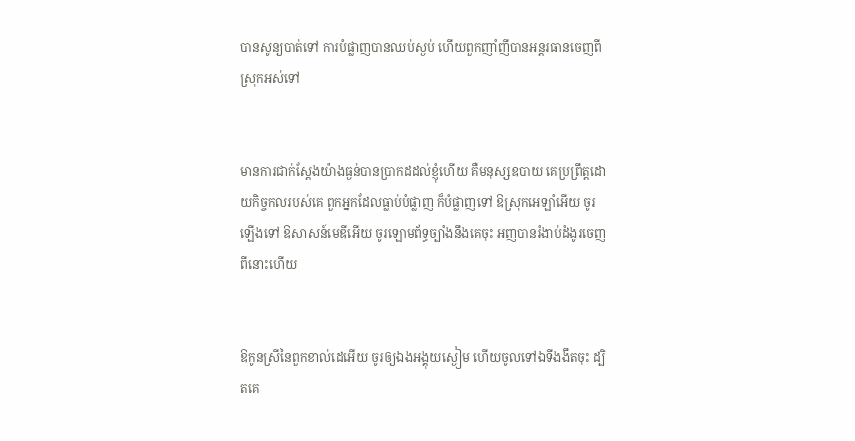បានសូន្យបាត់ទៅ ការបំផ្លាញបានឈប់ស្ងប់ ហើយពួកញាំ‌ញីបានអន្តរ‌ធានចេញពីស្រុកអស់ទៅ


មានការជាក់‌ស្តែងយ៉ាងធ្ងន់បានប្រាកដដល់ខ្ញុំហើយ គឺមនុស្សឧបាយ គេប្រព្រឹត្តដោយកិច្ច‌កលរបស់គេ ពួកអ្នកដែលធ្លាប់បំផ្លាញ ក៏បំផ្លាញទៅ ឱស្រុកអេឡាំអើយ ចូរឡើងទៅ ឱសាសន៍មេឌីអើយ ចូរឡោម‌ព័ទ្ធច្បាំងនឹងគេចុះ អញបានរំងាប់ដំងូរចេញពីនោះហើយ


ឱកូនស្រីនៃពួកខាល់ដេអើយ ចូរឲ្យឯងអង្គុយស្ងៀម ហើយចូលទៅឯទីងងឹតចុះ ដ្បិតគេ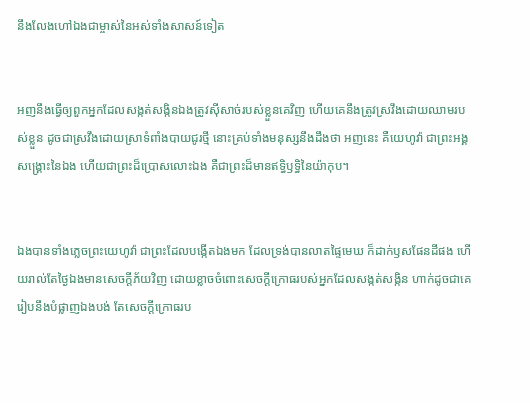នឹងលែងហៅឯងជាម្ចាស់នៃអស់ទាំងសាសន៍ទៀត


អញនឹងធ្វើឲ្យពួកអ្នកដែលសង្កត់‌សង្កិនឯងត្រូវស៊ីសាច់របស់ខ្លួនគេវិញ ហើយគេនឹងត្រូវស្រវឹងដោយឈាមរបស់ខ្លួន ដូចជាស្រវឹងដោយស្រាទំពាំង‌បាយ‌ជូរថ្មី នោះគ្រប់ទាំងមនុស្សនឹងដឹងថា អញនេះ គឺយេហូវ៉ា ជាព្រះ‌អង្គសង្គ្រោះនៃឯង ហើយជាព្រះដ៏ប្រោសលោះឯង គឺជាព្រះដ៏មានឥទ្ធិ‌ឫទ្ធិនៃយ៉ាកុប។


ឯងបានទាំងភ្លេចព្រះ‌យេហូវ៉ា ជាព្រះដែលបង្កើតឯងមក ដែលទ្រង់បានលាតផ្ទៃមេឃ ក៏ដាក់ឫសផែនដីផង ហើយរាល់តែថ្ងៃឯងមានសេចក្ដីភ័យវិញ ដោយខ្លាចចំពោះសេចក្ដីក្រោធរបស់អ្នកដែលសង្កត់‌សង្កិន ហាក់ដូចជាគេរៀបនឹងបំផ្លាញឯងបង់ តែសេចក្ដីក្រោធរប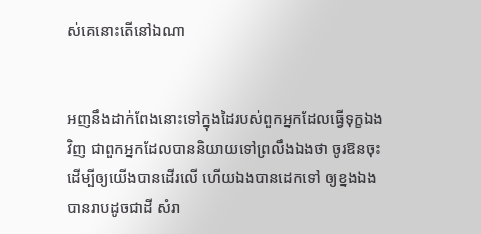ស់គេនោះតើនៅឯណា


អញនឹងដាក់ពែងនោះទៅក្នុងដៃរបស់ពួកអ្នកដែលធ្វើទុក្ខឯងវិញ ជាពួកអ្នកដែលបាននិយាយទៅព្រលឹងឯងថា ចូរឱនចុះ ដើម្បីឲ្យយើងបានដើរលើ ហើយឯងបានដេកទៅ ឲ្យខ្នងឯងបានរាបដូចជាដី សំរា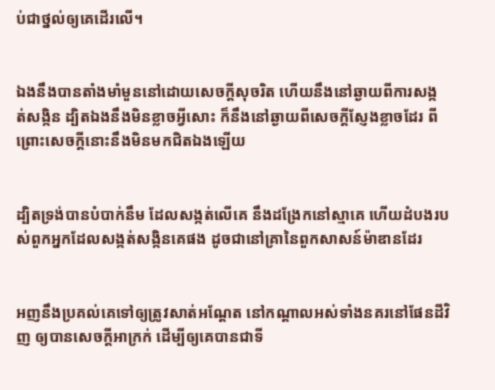ប់ជាថ្នល់ឲ្យគេដើរលើ។


ឯងនឹងបានតាំងមាំ‌មួននៅដោយសេចក្ដីសុចរិត ហើយនឹងនៅឆ្ងាយពីការសង្កត់‌សង្កិន ដ្បិតឯងនឹងមិនខ្លាចអ្វីសោះ ក៏នឹងនៅឆ្ងាយពីសេចក្ដីស្ញែង‌ខ្លាចដែរ ពីព្រោះសេចក្ដីនោះនឹងមិនមកជិតឯងឡើយ


ដ្បិតទ្រង់បានបំបាក់នឹម ដែលសង្កត់លើគេ នឹងដង្រែកនៅស្មាគេ ហើយដំបងរបស់ពួកអ្នកដែលសង្កត់‌សង្កិនគេផង ដូចជានៅគ្រានៃពួកសាសន៍ម៉ាឌានដែរ


អញនឹងប្រគល់គេទៅឲ្យត្រូវសាត់អណ្តែត នៅកណ្តាលអស់ទាំងនគរនៅផែនដីវិញ ឲ្យបានសេចក្ដីអាក្រក់ ដើម្បីឲ្យគេបានជាទី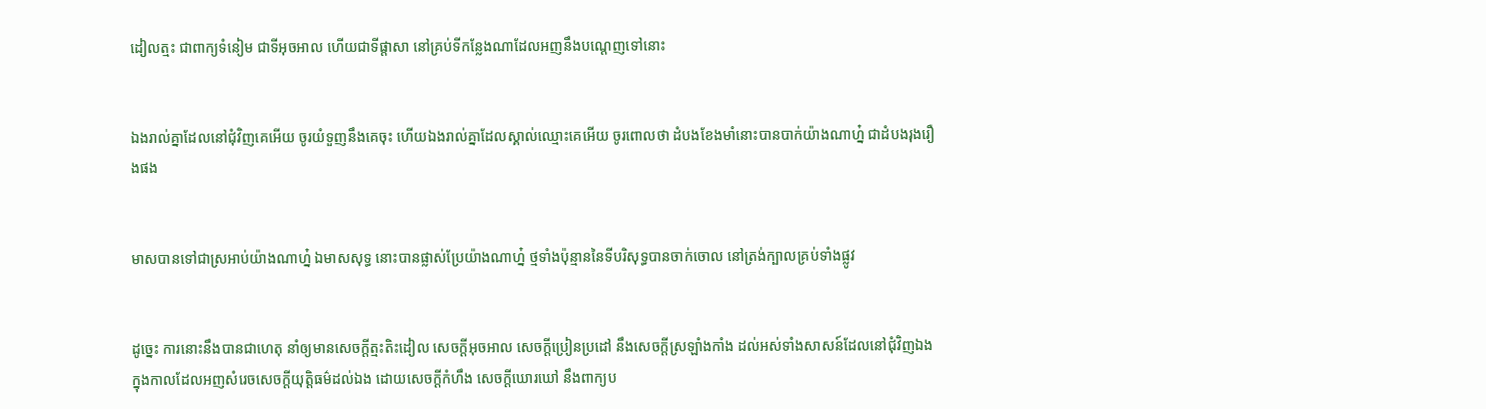ដៀល‌ត្មះ ជាពាក្យទំនៀម ជាទីអុច‌អាល ហើយជាទីផ្តាសា នៅគ្រប់ទីកន្លែងណាដែលអញនឹងបណ្តេញទៅនោះ


ឯងរាល់គ្នាដែលនៅជុំវិញគេអើយ ចូរយំទួញនឹងគេចុះ ហើយឯងរាល់គ្នាដែលស្គាល់ឈ្មោះគេអើយ ចូរពោលថា ដំបងខែងមាំនោះបានបាក់យ៉ាងណាហ្ន៎ ជាដំបងរុងរឿងផង


មាសបានទៅជាស្រអាប់យ៉ាងណាហ្ន៎ ឯមាសសុទ្ធ នោះបានផ្លាស់ប្រែយ៉ាងណាហ្ន៎ ថ្មទាំងប៉ុន្មាននៃទីបរិសុទ្ធបានចាក់ចោល នៅត្រង់ក្បាលគ្រប់ទាំងផ្លូវ


ដូច្នេះ ការនោះនឹងបានជាហេតុ នាំឲ្យមានសេចក្ដីត្មះ‌តិះដៀល សេចក្ដីអុច‌អាល សេចក្ដីប្រៀន‌ប្រដៅ នឹងសេចក្ដីស្រឡាំង‌កាំង ដល់អស់ទាំងសាសន៍ដែលនៅជុំវិញឯង ក្នុងកាលដែលអញសំរេចសេចក្ដីយុត្តិ‌ធម៌ដល់ឯង ដោយសេចក្ដីកំហឹង សេចក្ដីឃោរ‌ឃៅ នឹងពាក្យប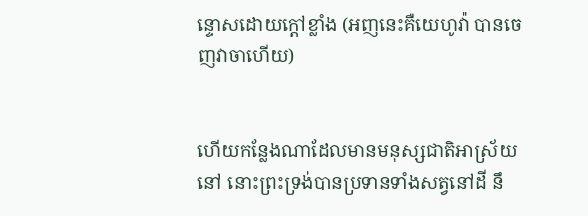ន្ទោសដោយក្តៅខ្លាំង (អញនេះគឺយេហូវ៉ា បានចេញវាចាហើយ)


ហើយកន្លែងណាដែលមានមនុស្សជាតិអាស្រ័យនៅ នោះព្រះ‌ទ្រង់បានប្រទានទាំងសត្វនៅដី នឹ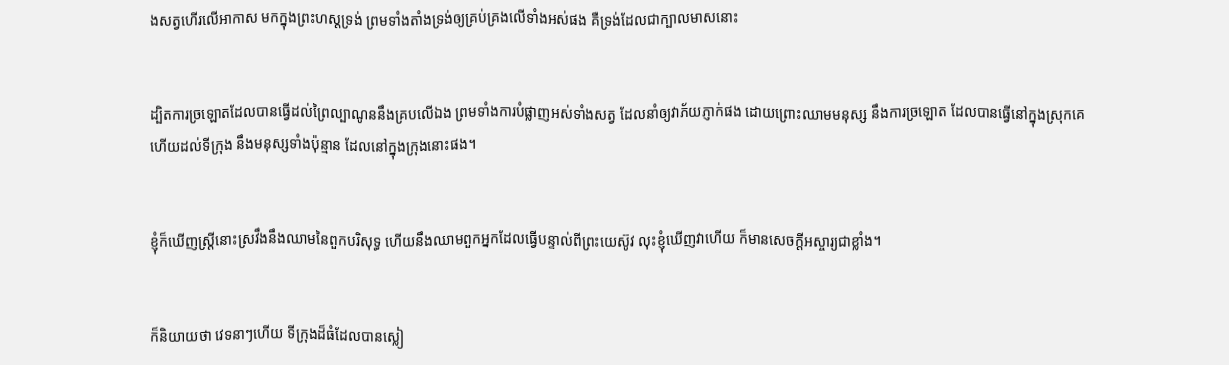ងសត្វហើរលើអាកាស មកក្នុងព្រះ‌ហស្តទ្រង់ ព្រមទាំងតាំងទ្រង់ឲ្យគ្រប់‌គ្រងលើទាំងអស់ផង គឺទ្រង់ដែលជាក្បាលមាសនោះ


ដ្បិតការច្រឡោតដែលបានធ្វើដល់ព្រៃល្បាណូននឹងគ្របលើឯង ព្រមទាំងការបំផ្លាញអស់ទាំងសត្វ ដែលនាំឲ្យវាភ័យភ្ញាក់ផង ដោយព្រោះឈាមមនុស្ស នឹងការច្រឡោត ដែលបានធ្វើនៅក្នុងស្រុកគេ ហើយដល់ទីក្រុង នឹងមនុស្សទាំងប៉ុន្មាន ដែលនៅក្នុងក្រុងនោះផង។


ខ្ញុំក៏ឃើញស្ត្រីនោះស្រវឹងនឹងឈាមនៃពួកបរិសុទ្ធ ហើយនឹងឈាមពួកអ្នកដែលធ្វើបន្ទាល់ពីព្រះ‌យេស៊ូវ លុះខ្ញុំឃើញវាហើយ ក៏មានសេចក្ដីអស្ចារ្យជាខ្លាំង។


ក៏និយាយថា វេទនាៗហើយ ទីក្រុងដ៏ធំដែលបានស្លៀ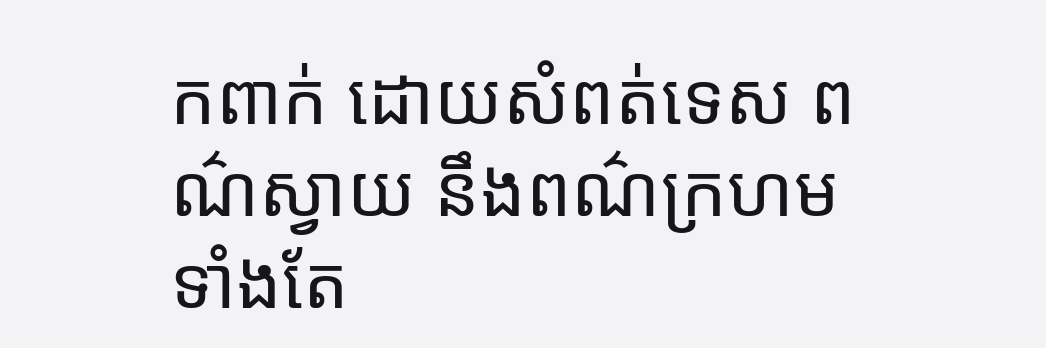ក‌ពាក់ ដោយសំពត់ទេស ពណ៌ស្វាយ នឹងពណ៌ក្រហម ទាំងតែ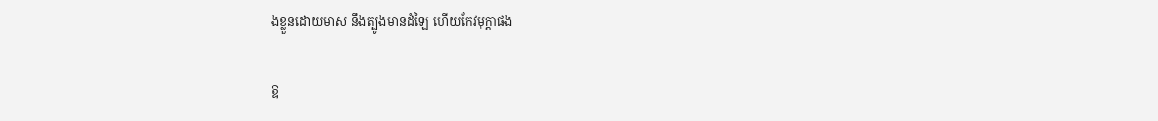ងខ្លួនដោយមាស នឹងត្បូងមានដំឡៃ ហើយកែវ‌មុក្តាផង


ឱ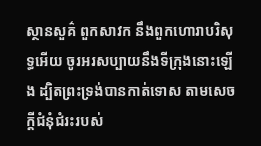ស្ថាន‌សួគ៌ ពួកសាវក នឹងពួកហោរាបរិសុទ្ធអើយ ចូរអរសប្បាយនឹងទីក្រុងនោះឡើង ដ្បិតព្រះ‌ទ្រង់បានកាត់ទោស តាមសេចក្ដីជំនុំ‌ជំរះរបស់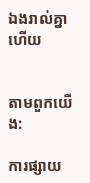ឯងរាល់គ្នាហើយ


តាមពួកយើង:

ការផ្សាយ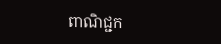ពាណិជ្ជក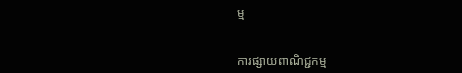ម្ម


ការផ្សាយពាណិជ្ជកម្ម